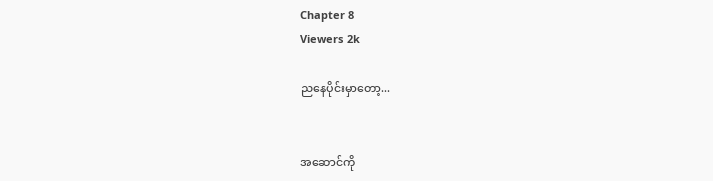Chapter 8
Viewers 2k

ညနေပိုင်းမှာတော့...


အဆောင်ကို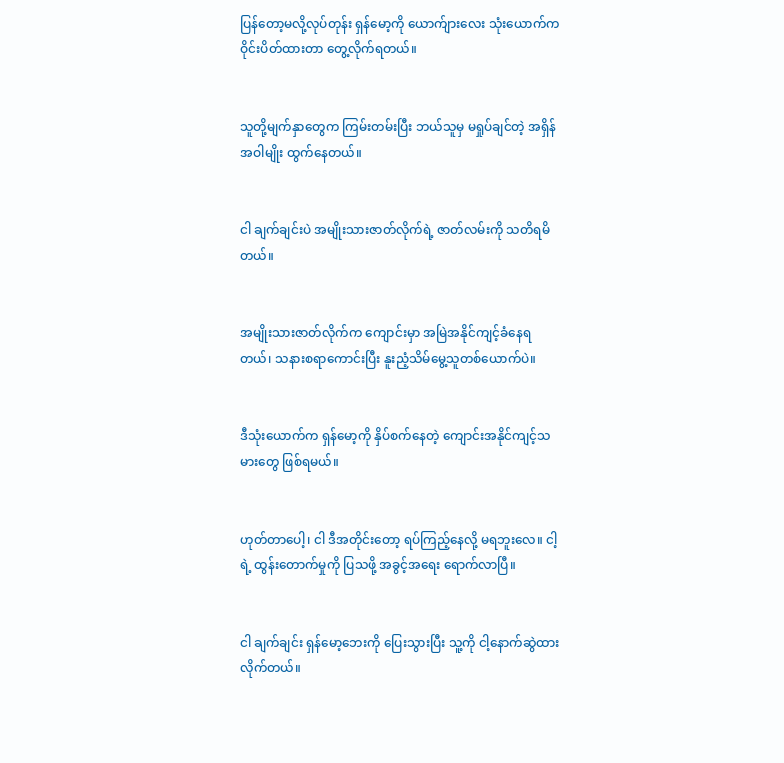ပြန်တော့မလို့လုပ်တုန်း ရှန်မော့ကို ယောက်ျားလေး သုံးယောက်က ဝိုင်းပိတ်ထားတာ တွေ့လိုက်ရတယ်။


သူတို့မျက်နှာတွေက ကြမ်းတမ်းပြီး ဘယ်သူမှ မရှုပ်ချင်တဲ့ အရှိန်အဝါမျိုး ထွက်နေတယ်။


ငါ ချက်ချင်းပဲ အမျိုးသားဇာတ်လိုက်ရဲ့ ဇာတ်လမ်းကို သတိရမိတယ်။


အမျိုးသားဇာတ်လိုက်က ကျောင်းမှာ အမြဲအနိုင်ကျင့်ခံနေရတယ်၊ သနားစရာကောင်းပြီး နူးညံ့သိမ်မွေ့သူတစ်ယောက်ပဲ။


ဒီသုံးယောက်က ရှန်မော့ကို နှိပ်စက်နေတဲ့ ကျောင်းအနိုင်ကျင့်သမားတွေ ဖြစ်ရမယ်။


ဟုတ်တာပေါ့၊ ငါ ဒီအတိုင်းတော့ ရပ်ကြည့်နေလို့ မရဘူးလေ။ ငါ့ရဲ့ ထွန်းတောက်မှုကို ပြသဖို့ အခွင့်အရေး ရောက်လာပြီ။


ငါ ချက်ချင်း ရှန်မော့ဘေးကို ပြေးသွားပြီး သူ့ကို ငါ့နောက်ဆွဲထားလိုက်တယ်။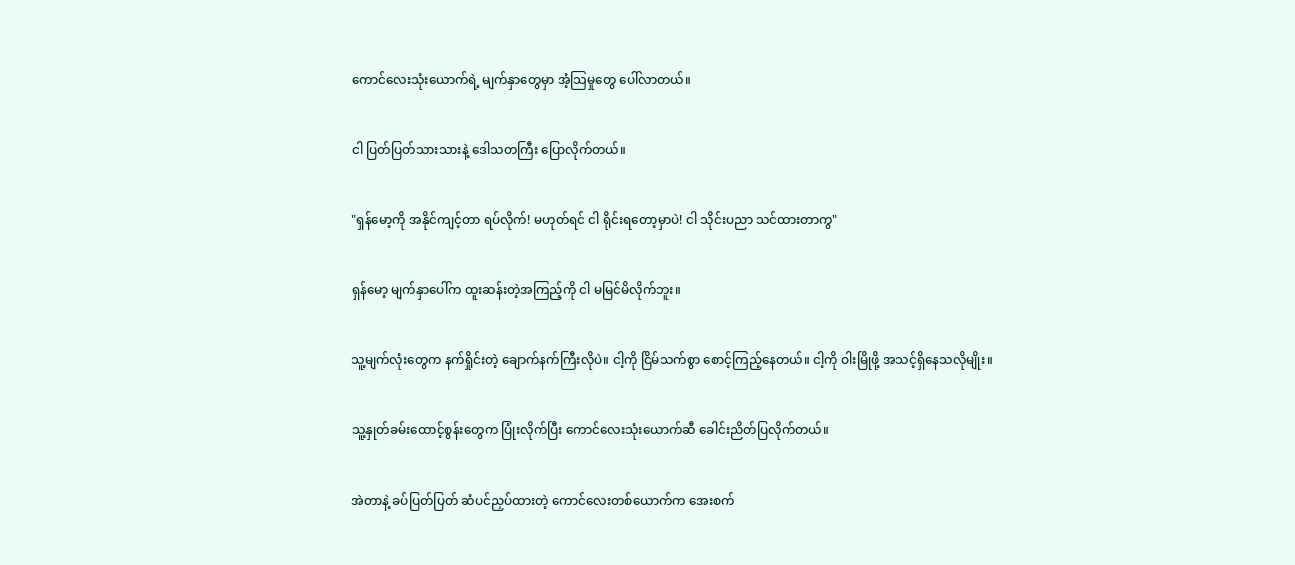ကောင်လေးသုံးယောက်ရဲ့ မျက်နှာတွေမှာ အံ့သြမှုတွေ ပေါ်လာတယ်။


ငါ ပြတ်ပြတ်သားသားနဲ့ ဒေါသတကြီး ပြောလိုက်တယ်။


"ရှန်မော့ကို အနိုင်ကျင့်တာ ရပ်လိုက်! မဟုတ်ရင် ငါ ရိုင်းရတော့မှာပဲ! ငါ သိုင်းပညာ သင်ထားတာကွ"


ရှန်မော့ မျက်နှာပေါ်က ထူးဆန်းတဲ့အကြည့်ကို ငါ မမြင်မိလိုက်ဘူး။


သူ့မျက်လုံးတွေက နက်ရှိုင်းတဲ့ ချောက်နက်ကြီးလိုပဲ။ ငါ့ကို ငြိမ်သက်စွာ စောင့်ကြည့်နေတယ်။ ငါ့ကို ဝါးမြိုဖို့ အသင့်ရှိနေသလိုမျိုး။


သူ့နှုတ်ခမ်းထောင့်စွန်းတွေက ပြုံးလိုက်ပြီး ကောင်လေးသုံးယောက်ဆီ ခေါင်းညိတ်ပြလိုက်တယ်။


အဲတာနဲ့ ခပ်ပြတ်ပြတ် ဆံပင်ညှပ်ထားတဲ့ ကောင်လေးတစ်ယောက်က အေးစက်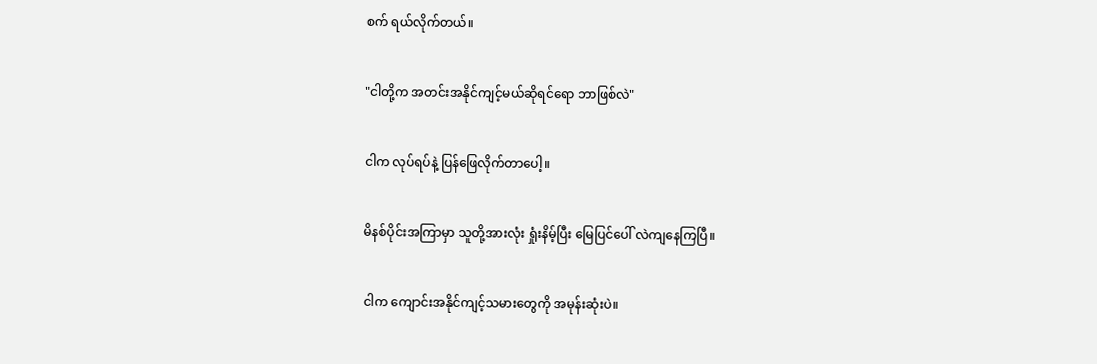စက် ရယ်လိုက်တယ်။


"ငါတို့က အတင်းအနိုင်ကျင့်မယ်ဆိုရင်ရော ဘာဖြစ်လဲ"


ငါက လုပ်ရပ်နဲ့ ပြန်ဖြေလိုက်တာပေါ့။


မိနစ်ပိုင်းအကြာမှာ သူတို့အားလုံး ရှုံးနိမ့်ပြီး မြေပြင်ပေါ် လဲကျနေကြပြီ။


ငါက ကျောင်းအနိုင်ကျင့်သမားတွေကို အမုန်းဆုံးပဲ။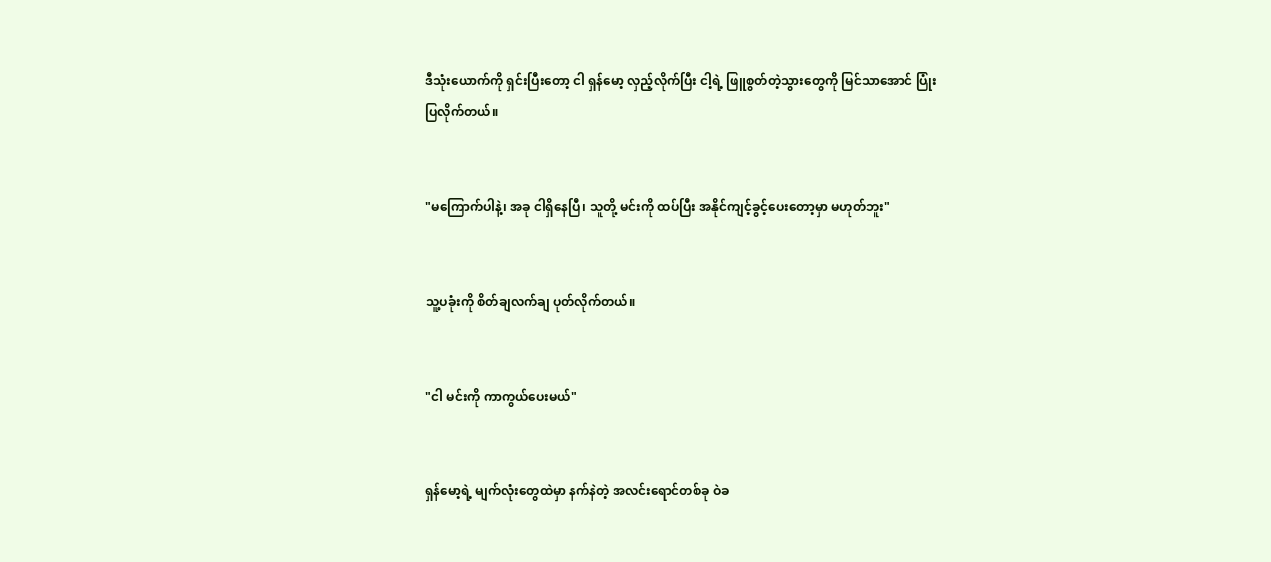ဒီသုံးယောက်ကို ရှင်းပြီးတော့ ငါ ရှန်‌မော့ လှည့်လိုက်ပြီး ငါ့ရဲ့ ဖြူစွတ်တဲ့သွားတွေကို မြင်သာအောင် ပြုံးပြလိုက်တယ်။


"မကြောက်ပါနဲ့၊ အခု ငါရှိနေပြီ၊ သူတို့ မင်းကို ထပ်ပြီး အနိုင်ကျင့်ခွင့်ပေးတော့မှာ မဟုတ်ဘူး"


သူ့ပခုံးကို စိတ်ချလက်ချ ပုတ်လိုက်တယ်။


"ငါ မင်းကို ကာကွယ်ပေးမယ်"


ရှန်မော့ရဲ့ မျက်လုံးတွေထဲမှာ နက်နဲတဲ့ အလင်းရောင်တစ်ခု ဝဲခ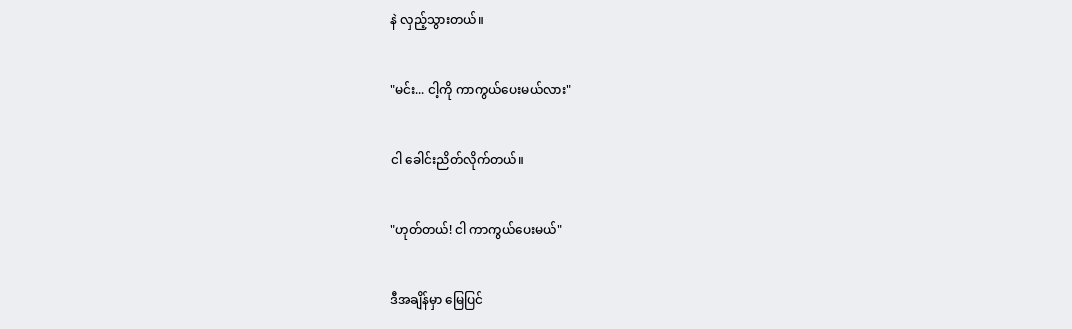နဲ လှည့်သွားတယ်။


"မင်း... ငါ့ကို ကာကွယ်ပေးမယ်လား"


ငါ ခေါင်းညိတ်လိုက်တယ်။


"ဟုတ်တယ်! ငါ ကာကွယ်ပေးမယ်"


ဒီအချိန်မှာ မြေပြင်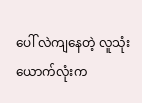ပေါ် လဲကျနေတဲ့ လူသုံးယောက်လုံးက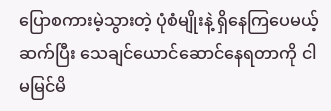ပြောစကား‌မဲ့သွားတဲ့ ပုံစံမျိုးနဲ့ ရှိနေကြပေမယ့် ဆက်ပြီး သေချင်ယောင်ဆောင်နေရတာကို ငါ မမြင်မိ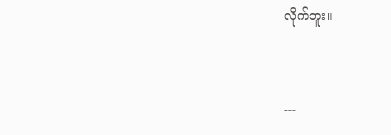လိုက်ဘူး။


---